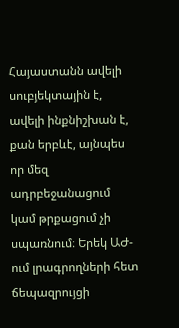Հայաստանն ավելի սուբյեկտային է, ավելի ինքնիշխան է, քան երբևէ, այնպես որ մեզ ադրբեջանացում կամ թրքացում չի սպառնում։ Երեկ ԱԺ-ում լրագրողների հետ ճեպազրույցի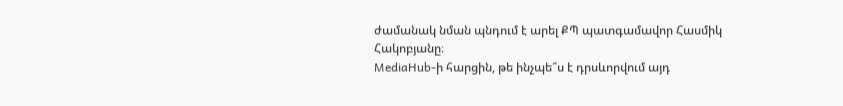ժամանակ նման պնդում է արել ՔՊ պատգամավոր Հասմիկ Հակոբյանը։
MediaHub-ի հարցին, թե ինչպե՞ս է դրսևորվում այդ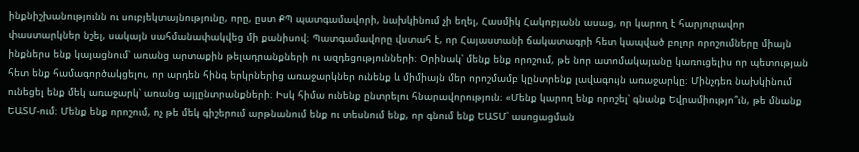ինքնիշխանությունն ու սուբյեկտայնությունը, որը, ըստ ՔՊ պատգամավորի, նախկինում չի եղել, Հասմիկ Հակոբյանն ասաց, որ կարող է հարյուրավոր փաստարկներ նշել, սակայն սահմանափակվեց մի քանիսով։ Պատգամավորը վստահ է, որ Հայաստանի ճակատագրի հետ կապված բոլոր որոշումները միայն ինքներս ենք կայացնում՝ առանց արտաքին թելադրանքների ու ազդեցությունների։ Օրինակ՝ մենք ենք որոշում, թե նոր ատոմակայանը կառուցելիս որ պետության հետ ենք համագործակցելու, որ արդեն հինգ երկրներից առաջարկներ ունենք և միմիայն մեր որոշմամբ կընտրենք լավագույն առաջարկը։ Մինչդեռ նախկինում ունեցել ենք մեկ առաջարկ՝ առանց այլընտրանքների։ Իսկ հիմա ունենք ընտրելու հնարավորություն։ «Մենք կարող ենք որոշել՝ գնանք Եվրամիությո՞ւն, թե մնանք ԵԱՏՄ-ում։ Մենք ենք որոշում, ոչ թե մեկ գիշերում արթնանում ենք ու տեսնում ենք, որ գնում ենք ԵԱՏՄ՝ ասոցացման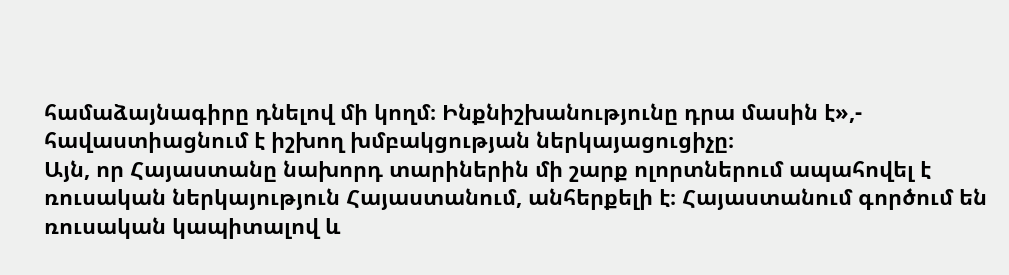համաձայնագիրը դնելով մի կողմ։ Ինքնիշխանությունը դրա մասին է»,- հավաստիացնում է իշխող խմբակցության ներկայացուցիչը։
Այն, որ Հայաստանը նախորդ տարիներին մի շարք ոլորտներում ապահովել է ռուսական ներկայություն Հայաստանում, անհերքելի է։ Հայաստանում գործում են ռուսական կապիտալով և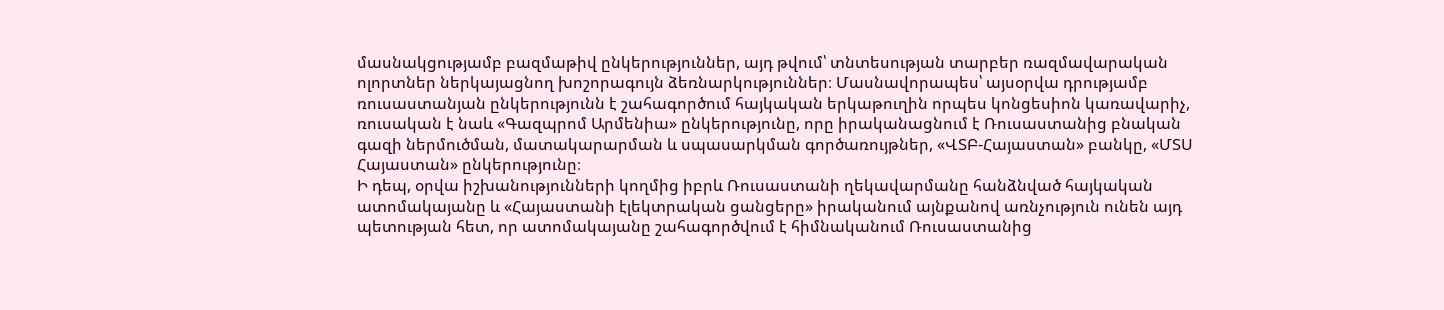մասնակցությամբ բազմաթիվ ընկերություններ, այդ թվում՝ տնտեսության տարբեր ռազմավարական ոլորտներ ներկայացնող խոշորագույն ձեռնարկություններ։ Մասնավորապես՝ այսօրվա դրությամբ ռուսաստանյան ընկերությունն է շահագործում հայկական երկաթուղին որպես կոնցեսիոն կառավարիչ, ռուսական է նաև «Գազպրոմ Արմենիա» ընկերությունը, որը իրականացնում է Ռուսաստանից բնական գազի ներմուծման, մատակարարման և սպասարկման գործառույթներ, «ՎՏԲ-Հայաստան» բանկը, «ՄՏՍ Հայաստան» ընկերությունը։
Ի դեպ, օրվա իշխանությունների կողմից իբրև Ռուսաստանի ղեկավարմանը հանձնված հայկական ատոմակայանը և «Հայաստանի էլեկտրական ցանցերը» իրականում այնքանով առնչություն ունեն այդ պետության հետ, որ ատոմակայանը շահագործվում է հիմնականում Ռուսաստանից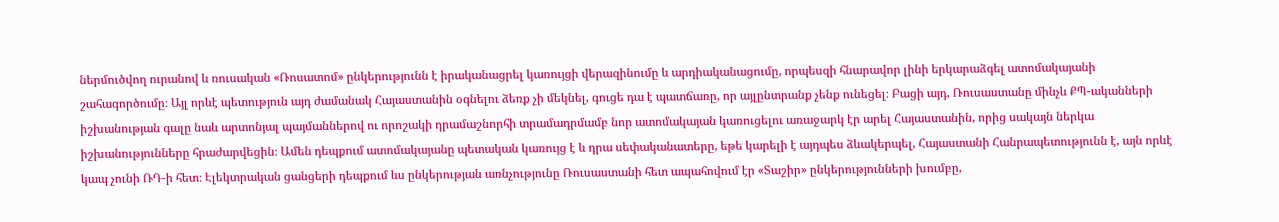ներմուծվող ուրանով և ռուսական «Ռոսատոմ» ընկերությունն է իրականացրել կառույցի վերազինումը և արդիականացումը, որպեսզի հնարավոր լինի երկարաձգել ատոմակայանի շահագործումը։ Այլ որևէ պետություն այդ ժամանակ Հայաստանին օգնելու ձեռք չի մեկնել, գուցե դա է պատճառը, որ այլընտրանք չենք ունեցել։ Բացի այդ, Ռուսաստանը մինչև ՔՊ-ականների իշխանության գալը նաև արտոնյալ պայմաններով ու որոշակի դրամաշնորհի տրամադրմամբ նոր ատոմակայան կառուցելու առաջարկ էր արել Հայաստանին, որից սակայն ներկա իշխանությունները հրաժարվեցին։ Ամեն դեպքում ատոմակայանը պետական կառույց է և դրա սեփականատերը, եթե կարելի է այդպես ձևակերպել, Հայաստանի Հանրապետությունն է, այն որևէ կապ չունի ՌԴ-ի հետ։ Էլեկտրական ցանցերի դեպքում ևս ընկերության առնչությունը Ռուսաստանի հետ ապահովում էր «Տաշիր» ընկերությունների խումբը,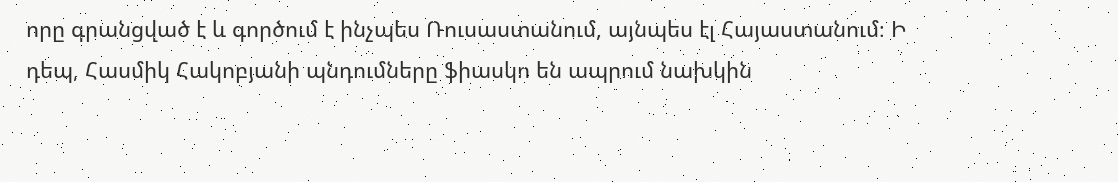որը գրանցված է և գործում է ինչպես Ռուսաստանում, այնպես էլ Հայաստանում։ Ի դեպ, Հասմիկ Հակոբյանի պնդումները ֆիասկո են ապրում նախկին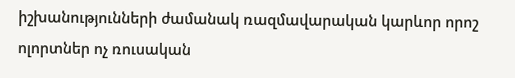իշխանությունների ժամանակ ռազմավարական կարևոր որոշ ոլորտներ ոչ ռուսական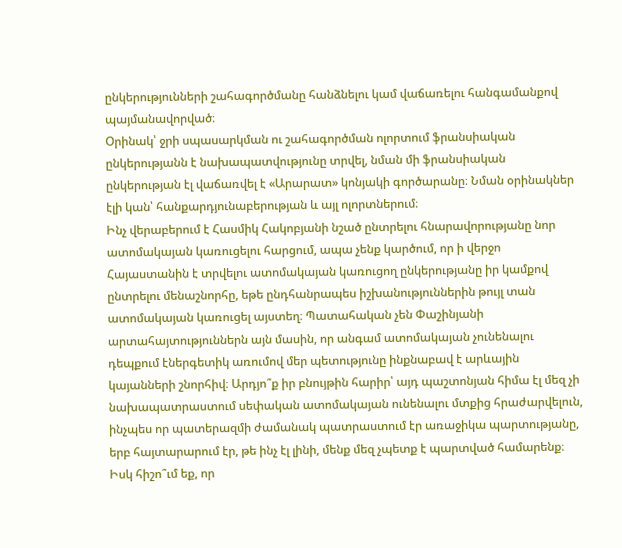ընկերությունների շահագործմանը հանձնելու կամ վաճառելու հանգամանքով պայմանավորված։
Օրինակ՝ ջրի սպասարկման ու շահագործման ոլորտում ֆրանսիական ընկերությանն է նախապատվությունը տրվել, նման մի ֆրանսիական ընկերության էլ վաճառվել է «Արարատ» կոնյակի գործարանը։ Նման օրինակներ էլի կան՝ հանքարդյունաբերության և այլ ոլորտներում։
Ինչ վերաբերում է Հասմիկ Հակոբյանի նշած ընտրելու հնարավորությանը նոր ատոմակայան կառուցելու հարցում, ապա չենք կարծում, որ ի վերջո Հայաստանին է տրվելու ատոմակայան կառուցող ընկերությանը իր կամքով ընտրելու մենաշնորհը, եթե ընդհանրապես իշխանություններին թույլ տան ատոմակայան կառուցել այստեղ։ Պատահական չեն Փաշինյանի արտահայտություններն այն մասին, որ անգամ ատոմակայան չունենալու դեպքում էներգետիկ առումով մեր պետությունը ինքնաբավ է արևային կայանների շնորհիվ։ Արդյո՞ք իր բնույթին հարիր՝ այդ պաշտոնյան հիմա էլ մեզ չի նախապատրաստում սեփական ատոմակայան ունենալու մտքից հրաժարվելուն, ինչպես որ պատերազմի ժամանակ պատրաստում էր առաջիկա պարտությանը, երբ հայտարարում էր, թե ինչ էլ լինի, մենք մեզ չպետք է պարտված համարենք։ Իսկ հիշո՞ւմ եք, որ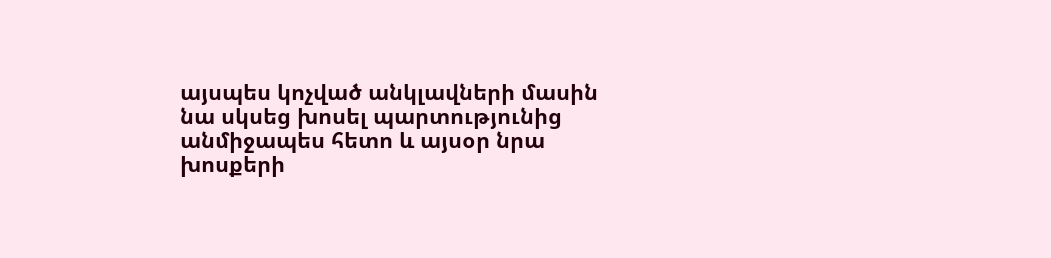այսպես կոչված անկլավների մասին նա սկսեց խոսել պարտությունից անմիջապես հետո և այսօր նրա խոսքերի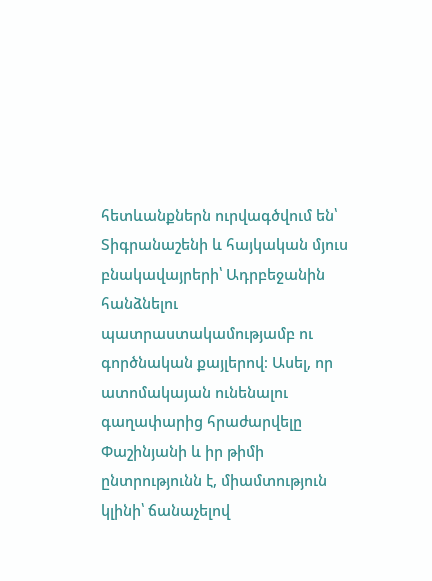հետևանքներն ուրվագծվում են՝ Տիգրանաշենի և հայկական մյուս բնակավայրերի՝ Ադրբեջանին հանձնելու պատրաստակամությամբ ու գործնական քայլերով։ Ասել, որ ատոմակայան ունենալու գաղափարից հրաժարվելը Փաշինյանի և իր թիմի ընտրությունն է, միամտություն կլինի՝ ճանաչելով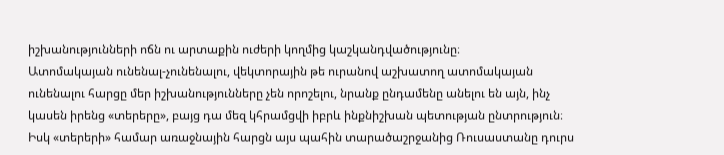իշխանությունների ոճն ու արտաքին ուժերի կողմից կաշկանդվածությունը։
Ատոմակայան ունենալ-չունենալու, վեկտորային թե ուրանով աշխատող ատոմակայան ունենալու հարցը մեր իշխանությունները չեն որոշելու, նրանք ընդամենը անելու են այն, ինչ կասեն իրենց «տերերը», բայց դա մեզ կհրամցվի իբրև ինքնիշխան պետության ընտրություն։ Իսկ «տերերի» համար առաջնային հարցն այս պահին տարածաշրջանից Ռուսաստանը դուրս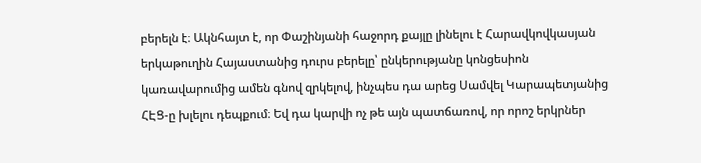բերելն է։ Ակնհայտ է, որ Փաշինյանի հաջորդ քայլը լինելու է Հարավկովկասյան երկաթուղին Հայաստանից դուրս բերելը՝ ընկերությանը կոնցեսիոն կառավարումից ամեն գնով զրկելով, ինչպես դա արեց Սամվել Կարապետյանից ՀԷՑ-ը խլելու դեպքում։ Եվ դա կարվի ոչ թե այն պատճառով, որ որոշ երկրներ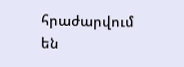հրաժարվում են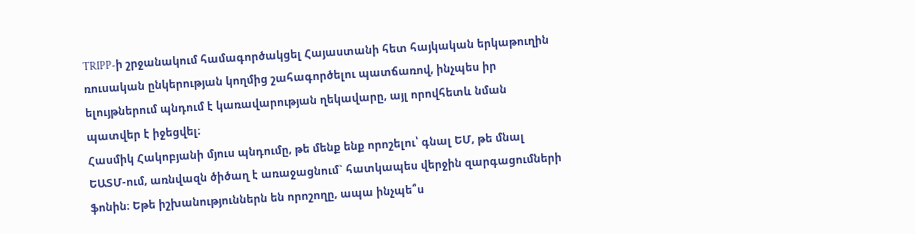TRIPP-ի շրջանակում համագործակցել Հայաստանի հետ հայկական երկաթուղին ռուսական ընկերության կողմից շահագործելու պատճառով, ինչպես իր ելույթներում պնդում է կառավարության ղեկավարը, այլ որովհետև նման պատվեր է իջեցվել։
Հասմիկ Հակոբյանի մյուս պնդումը, թե մենք ենք որոշելու՝ գնալ ԵՄ, թե մնալ ԵԱՏՄ-ում, առնվազն ծիծաղ է առաջացնում` հատկապես վերջին զարգացումների ֆոնին։ Եթե իշխանություններն են որոշողը, ապա ինչպե՞ս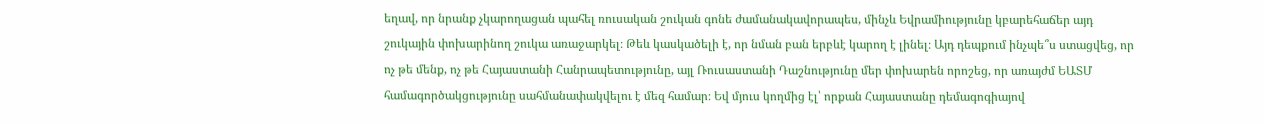եղավ, որ նրանք չկարողացան պահել ռուսական շուկան գոնե ժամանակավորապես, մինչև Եվրամիությունը կբարեհաճեր այդ շուկային փոխարինող շուկա առաջարկել։ Թեև կասկածելի է, որ նման բան երբևէ կարող է լինել։ Այդ դեպքում ինչպե՞ս ստացվեց, որ ոչ թե մենք, ոչ թե Հայաստանի Հանրապետությունը, այլ Ռուսաստանի Դաշնությունը մեր փոխարեն որոշեց, որ առայժմ ԵԱՏՄ համագործակցությունը սահմանափակվելու է մեզ համար։ Եվ մյուս կողմից էլ՝ որքան Հայաստանը դեմագոգիայով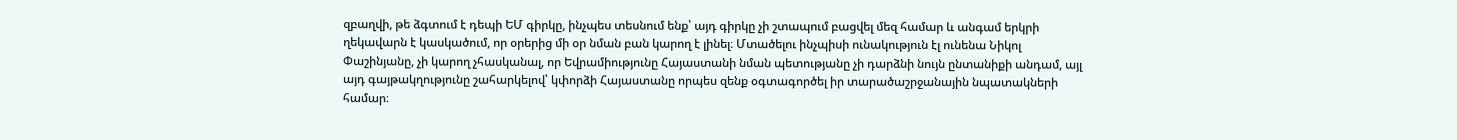զբաղվի, թե ձգտում է դեպի ԵՄ գիրկը, ինչպես տեսնում ենք՝ այդ գիրկը չի շտապում բացվել մեզ համար և անգամ երկրի ղեկավարն է կասկածում, որ օրերից մի օր նման բան կարող է լինել։ Մտածելու ինչպիսի ունակություն էլ ունենա Նիկոլ Փաշինյանը, չի կարող չհասկանալ, որ Եվրամիությունը Հայաստանի նման պետությանը չի դարձնի նույն ընտանիքի անդամ, այլ այդ գայթակղությունը շահարկելով՝ կփորձի Հայաստանը որպես զենք օգտագործել իր տարածաշրջանային նպատակների համար։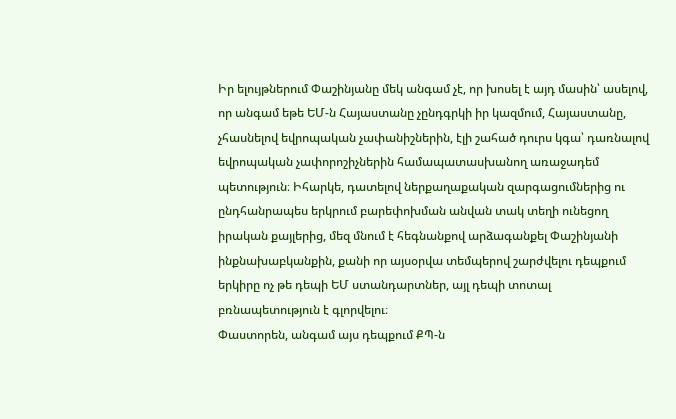Իր ելույթներում Փաշինյանը մեկ անգամ չէ, որ խոսել է այդ մասին՝ ասելով, որ անգամ եթե ԵՄ-ն Հայաստանը չընդգրկի իր կազմում, Հայաստանը, չհասնելով եվրոպական չափանիշներին, էլի շահած դուրս կգա՝ դառնալով եվրոպական չափորոշիչներին համապատասխանող առաջադեմ պետություն։ Իհարկե, դատելով ներքաղաքական զարգացումներից ու ընդհանրապես երկրում բարեփոխման անվան տակ տեղի ունեցող իրական քայլերից, մեզ մնում է հեգնանքով արձագանքել Փաշինյանի ինքնախաբկանքին, քանի որ այսօրվա տեմպերով շարժվելու դեպքում երկիրը ոչ թե դեպի ԵՄ ստանդարտներ, այլ դեպի տոտալ բռնապետություն է գլորվելու։
Փաստորեն, անգամ այս դեպքում ՔՊ-ն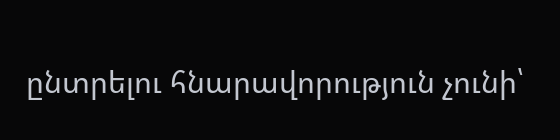ընտրելու հնարավորություն չունի՝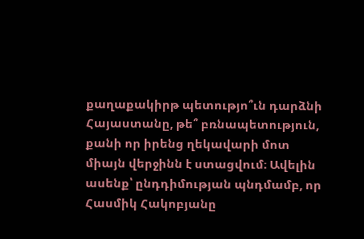քաղաքակիրթ պետությո՞ւն դարձնի Հայաստանը, թե՞ բռնապետություն, քանի որ իրենց ղեկավարի մոտ միայն վերջինն է ստացվում։ Ավելին ասենք՝ ընդդիմության պնդմամբ, որ Հասմիկ Հակոբյանը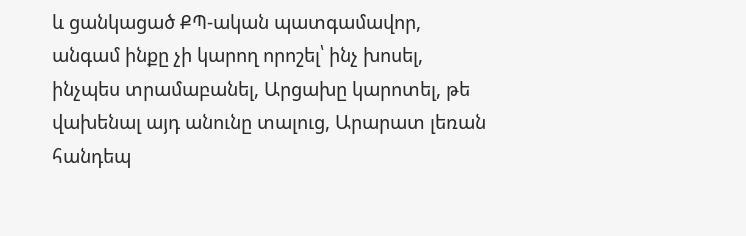և ցանկացած ՔՊ-ական պատգամավոր, անգամ ինքը չի կարող որոշել՝ ինչ խոսել, ինչպես տրամաբանել, Արցախը կարոտել, թե վախենալ այդ անունը տալուց, Արարատ լեռան հանդեպ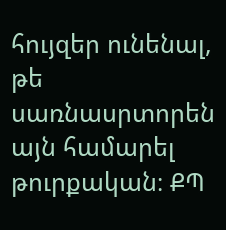հույզեր ունենալ, թե սառնասրտորեն այն համարել թուրքական։ ՔՊ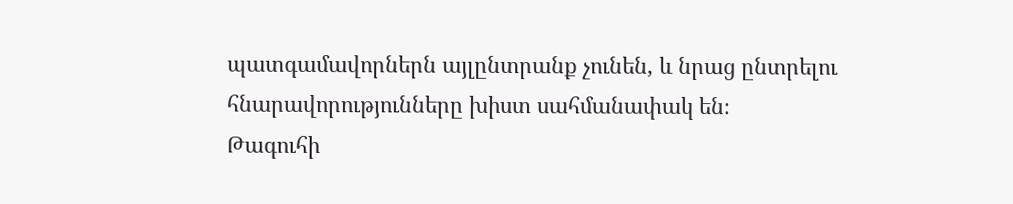պատգամավորներն այլընտրանք չունեն, և նրաց ընտրելու հնարավորությունները խիստ սահմանափակ են։
Թագուհի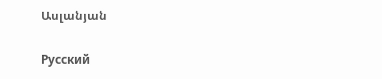Ասլանյան

Русский